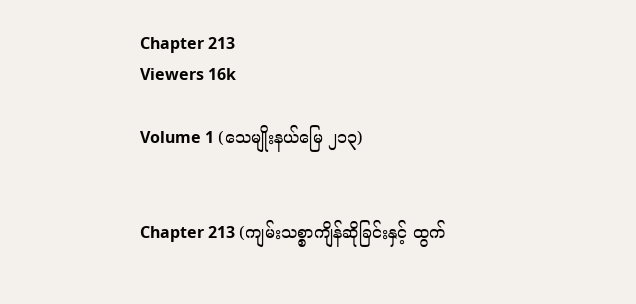Chapter 213
Viewers 16k

Volume 1 (သေမျိုးနယ်မြေ ၂၁၃)


Chapter 213 (ကျမ်းသစ္စာကျိန်ဆိုခြင်းနှင့် ထွက်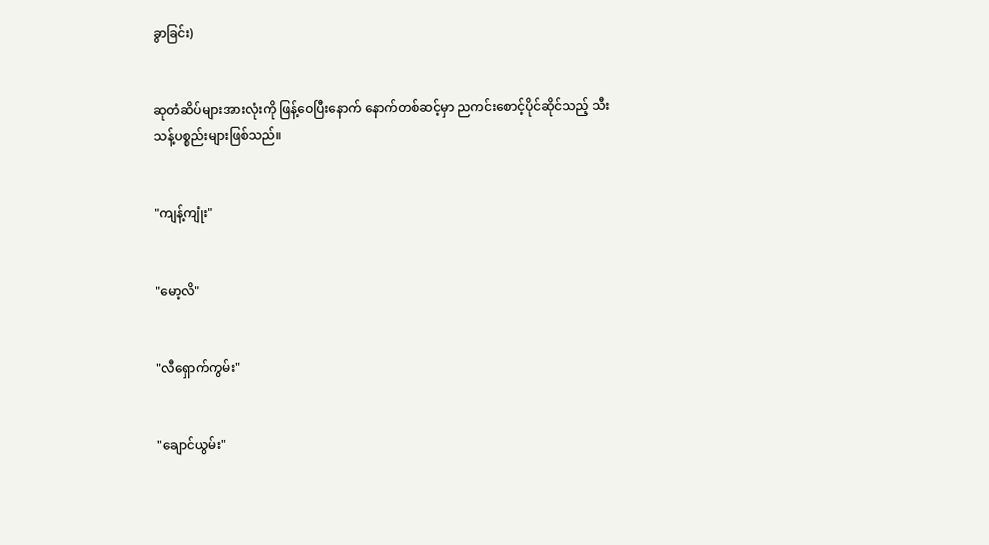ခွာခြင်း)


ဆုတံဆိပ်များအားလုံးကို ဖြန့်ဝေပြီးနောက် နောက်တစ်ဆင့်မှာ ညကင်းစောင့်ပိုင်ဆိုင်သည့် သီးသန့်ပစ္စည်းများဖြစ်သည်။


"ကျန့်ကျုံး"


"မော့လိ"


"လီရှောက်ကွမ်း"


"ချောင်ယွမ်း"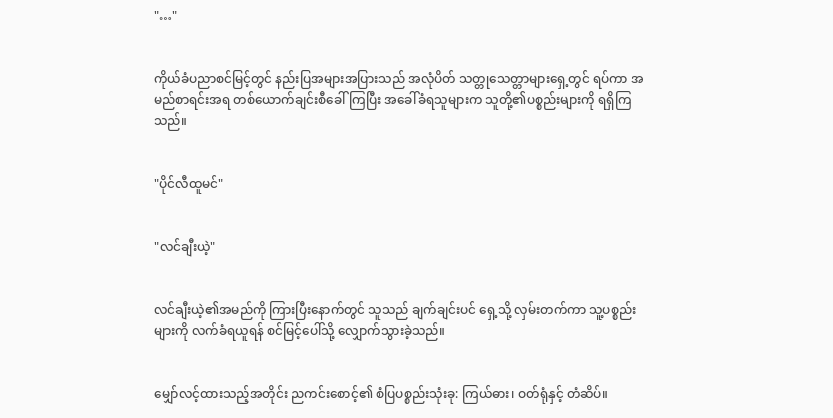"…"


ကိုယ်ခံပညာစင်မြင့်တွင် နည်းပြအများအပြားသည် အလုံပိတ် သတ္တုသေတ္တာများရှေ့တွင် ရပ်ကာ အမည်စာရင်းအရ တစ်ယောက်ချင်းစီခေါ်ကြပြီး အခေါ်ခံရသူများက သူတို့၏ပစ္စည်းများကို ရရှိကြသည်။


"ပိုင်လီထူမင်"


"လင်ချီးယဲ့"


လင်ချီးယဲ့၏အမည်ကို ကြားပြီးနောက်တွင် သူသည် ချက်ချင်းပင် ရှေ့သို့ လှမ်းတက်ကာ သူ့ပစ္စည်းများကို လက်ခံရယူရန် စင်မြင့်ပေါ်သို့ လျှောက်သွားခဲ့သည်။


မျှော်လင့်ထားသည့်အတိုင်း ညကင်း‌စောင့်၏ စံပြပစ္စည်းသုံးခု: ကြယ်ဓား၊ ဝတ်ရုံနှင့် တံဆိပ်။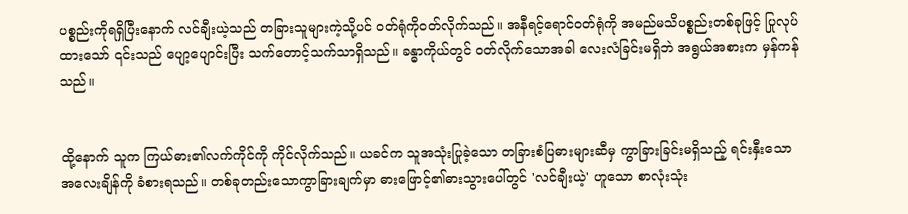ပစ္စည်းကိုရရှိပြီးနောက် လင်ချီးယဲ့သည် တခြားသူများကဲ့သို့ပင် ဝတ်ရုံကိုဝတ်လိုက်သည်။ အနီရင့်ရောင်ဝတ်ရုံကို အမည်မသိပစ္စည်းတစ်ခုဖြင့် ပြုလုပ်ထားသော် ၎င်းသည် ပျော့ပျောင်းပြီး သက်တောင့်သက်သာရှိသည်။ ခန္ဓာကိုယ်တွင် ဝတ်လိုက်သောအခါ လေးလံခြင်းမရှိဘဲ အရွယ်အစားက မှန်ကန်သည်။


ထို့နောက် သူက ကြယ်ဓား၏လက်ကိုင်ကို ကိုင်လိုက်သည်။ ယခင်က သူအသုံးပြုခဲ့သော တခြားစံပြဓားများဆီမှ ကွာခြားခြင်းမရှိသည့် ရင်းနှီးသောအလေးချိန်ကို ခံစားရသည်။ တစ်ခုတည်းသောကွာခြားချက်မှာ ဓားဖြောင့်၏ဓားသွားပေါ်တွင် 'လင်ချီးယဲ့' ဟူသော စာလုံးသုံး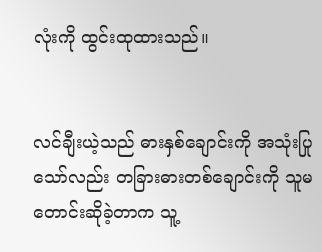လုံးကို ထွင်းထုထားသည်။


လင်ချီးယဲ့သည် ဓားနှစ်ချောင်းကို အသုံးပြုသော်လည်း တခြားဓားတစ်ချောင်းကို သူမတောင်းဆိုခဲ့တာက သူ့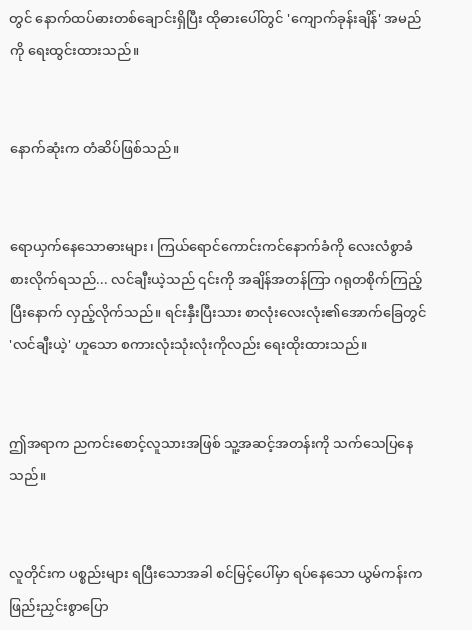တွင် နောက်ထပ်ဓားတစ်ချောင်းရှိပြီး ထိုဓားပေါ်တွင် 'ကျောက်ခုန်းချိန်' အမည်ကို ရေးထွင်းထားသည်။


နောက်ဆုံးက တံဆိပ်ဖြစ်သည်။


ရောယှက်နေသောဓားများ၊ ကြယ်ရောင်ကောင်းကင်နောက်ခံကို လေးလံစွာခံစားလိုက်ရသည်... လင်ချီးယဲ့သည် ၎င်းကို အချိန်အတန်ကြာ ဂရုတစိုက်ကြည့်ပြီးနောက် လှည့်လိုက်သည်။ ရင်းနှီးပြီးသား စာလုံးလေးလုံး၏အောက်ခြေတွင် 'လင်ချီးယဲ့' ဟူသော စကားလုံးသုံးလုံးကိုလည်း ရေးထိုးထားသည်။


ဤအရာက ညကင်းစောင့်လူသားအဖြစ် သူ့အဆင့်အတန်းကို သက်သေပြနေသည်။


လူတိုင်းက ပစ္စည်းများ ရပြီးသောအခါ စင်မြင့်ပေါ်မှာ ရပ်နေသော ယွမ်ကန်းက ဖြည်းညှင်းစွာပြော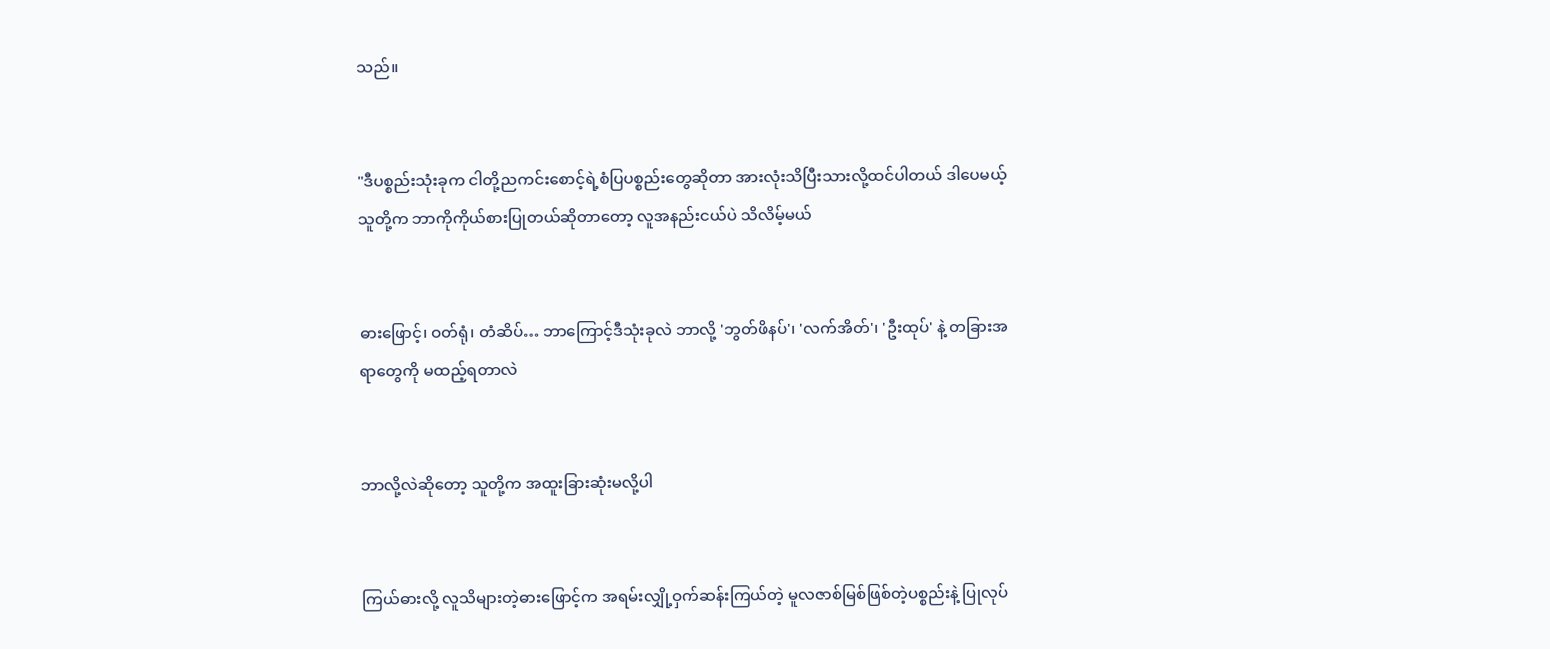သည်။


"ဒီပစ္စည်းသုံးခုက ငါတို့ညကင်းစောင့်ရဲ့စံပြပစ္စည်းတွေဆိုတာ အားလုံးသိပြီးသားလို့ထင်ပါတယ် ဒါပေမယ့် သူတို့က ဘာကိုကိုယ်စားပြုတယ်ဆိုတာတော့ လူအနည်းငယ်ပဲ သိလိမ့်မယ်


ဓားဖြောင့်၊ ဝတ်ရုံ၊ တံဆိပ်… ဘာကြောင့်ဒီသုံးခုလဲ ဘာလို့ 'ဘွတ်ဖိနပ်'၊ 'လက်အိတ်'၊ 'ဦးထုပ်' နဲ့ တခြားအရာတွေကို မထည့်ရတာလဲ


ဘာလို့လဲဆိုတော့ သူတို့က အထူးခြားဆုံးမလို့ပါ


ကြယ်ဓားလို့ လူသိများတဲ့ဓားဖြောင့်က အရမ်းလျှို့ဝှက်ဆန်းကြယ်တဲ့ မူလဇာစ်မြစ်ဖြစ်တဲ့ပစ္စည်းနဲ့ ပြုလုပ်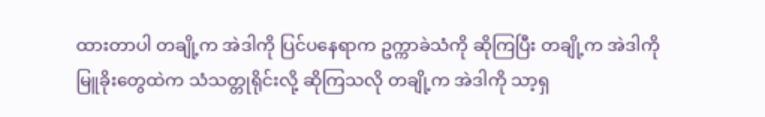ထားတာပါ တချို့က အဲဒါကို ပြင်ပနေရာက ဥက္ကာခဲသံကို ဆိုကြပြီး တချို့က အဲဒါကို မြူခိုးတွေထဲက သံသတ္တုရိုင်းလို့ ဆိုကြသလို တချို့က အဲဒါကို သာ့ရှ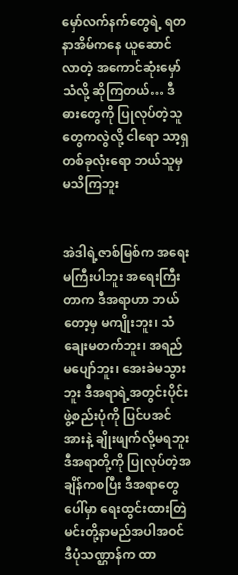မှော်လက်နက်တွေရဲ့ ရတနာအိမ်ကနေ ယူဆောင်လာတဲ့ အကောင်ဆုံးမှော်သံလို့ ဆိုကြတယ်… ဒီဓားတွေကို ပြုလုပ်တဲ့သူတွေကလွဲလို့ ငါရော သာ့ရှတစ်ခုလုံးရော ဘယ်သူမှ မသိကြဘူး


အဲဒါရဲ့ဇာစ်မြစ်က အရေးမကြီးပါဘူး အရေးကြီးတာက ဒီအရာဟာ ဘယ်တော့မှ မကျိုးဘူး၊ သံချေးမတက်ဘူး၊ အရည်မပျော်ဘူး၊ အေးခဲမသွားဘူး ဒီအရာရဲ့အတွင်းပိုင်းဖွဲ့စည်းပုံကို ပြင်ပအင်အားနဲ့ ချိုးဖျက်လို့မရဘူး ဒီအရာတို့ကို ပြုလုပ်တဲ့အချိန်ကစပြီး ဒီအရာတွေပေါ်မှာ ရေးထွင်းထားတြဲ မင်းတို့နာမည်အပါအဝင် ဒီပုံသဏ္ဌာန်က ထာ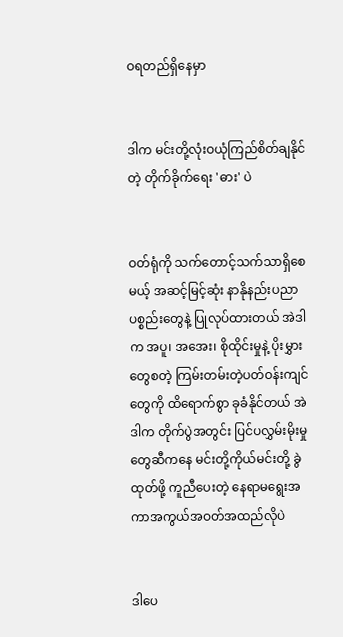ဝရတည်ရှိနေမှာ


ဒါက မင်းတို့လုံးဝယုံကြည်စိတ်ချနိုင်တဲ့ တိုက်ခိုက်ရေး 'ဓား' ပဲ


ဝတ်ရုံကို သက်တောင့်သက်သာရှိစေမယ့် အဆင့်မြင့်ဆုံး နာနိုနည်းပညာပစ္စည်းတွေနဲ့ ပြုလုပ်ထားတယ် အဲဒါက အပူ၊ အအေး၊ စိုထိုင်းမှုနဲ့ ပိုးမွှားတွေစတဲ့ ကြမ်းတမ်းတဲ့ပတ်ဝန်းကျင်တွေကို ထိရောက်စွာ ခုခံနိုင်တယ် အဲဒါက တိုက်ပွဲအတွင်း ပြင်ပလွှမ်းမိုးမှုတွေဆီကနေ မင်းတို့ကိုယ်မင်းတို့ ခွဲထုတ်ဖို့ ကူညီပေးတဲ့ နေရာမရွေးအကာအကွယ်အဝတ်အထည်လိုပဲ


ဒါပေ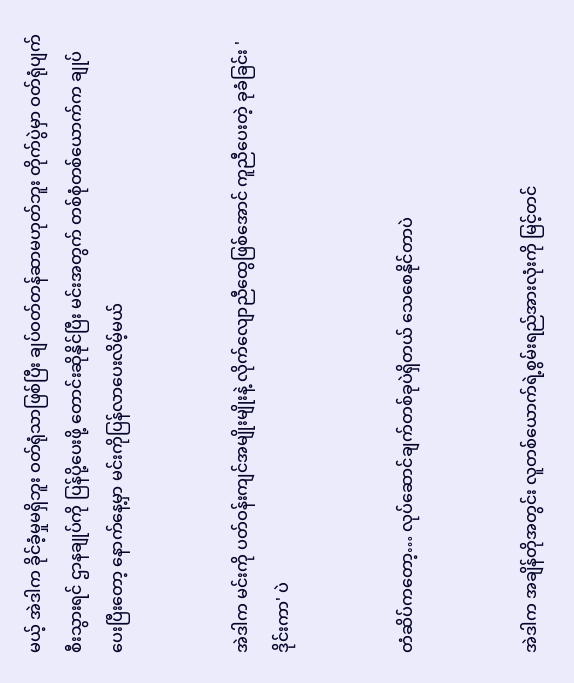မယ့် အဲဒါက ခိုင်ခံ့မှုမရှိဘူး ဝတ်ရုံသာဖြစ်ပြီး ချပ်ဝတ်တန်ဆာမဟုတ်ဘူး တိုက်ပွဲမှာ ဝတ်ရုံပျက်စီးသွားရင် ဌာနချုပ်ကို ပြန်ပို့ပေးဖို့ တောင်းဆိုနိုင်ပြီး မင်းအတွက် တစ်စုံတစ်ယောက်က ချုပ်ပေးပြီးတော့ နောက်နေ့မှာ မင်းကိုပြန်လာပေးလိမ့်မယ်


အဲဒါက မင်းကို ပတ်ဝန်းကျင်အမျိုးမျိုးနဲ့ လိုက်လျောညီထွေဖြစ်အောင် ကူညီပေးတဲ့ ခုခံခြင်း 'ဒိုင်းကာ' ပဲ


တံဆိပ်ကတော့… လုပ်ဆောင်ချက်တစ်ခုပဲရှိတယ် သေစေနိုင်တာပဲ


အဲဒါက အချိန်တိုအတွင်း လူတစ်ယောက်ရဲ့စွမ်းရည်အားလုံးကို မြင့်တင်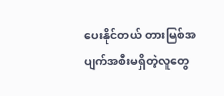ပေးနိုင်တယ် တားမြစ်အပျက်အစီးမရှိတဲ့လူတွေ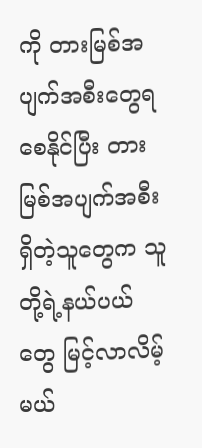ကို တားမြစ်အပျက်အစီးတွေရစေနိုင်ပြီး တားမြစ်အပျက်အစီးရှိတဲ့သူတွေက သူတို့ရဲ့နယ်ပယ်တွေ မြင့်လာလိမ့်မယ်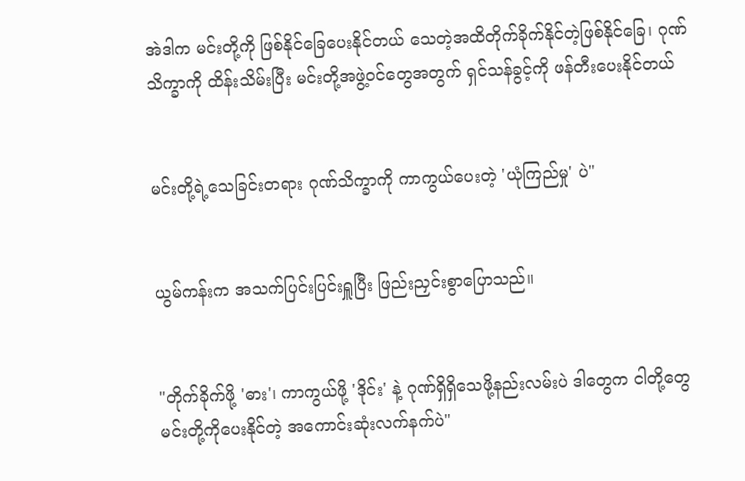အဲဒါက မင်းတို့ကို ဖြစ်နိုင်ခြေပေးနိုင်တယ် သေတဲ့အထိတိုက်ခိုက်နိုင်တဲ့ဖြစ်နိုင်ခြေ၊ ဂုဏ်သိက္ခာကို ထိန်းသိမ်းပြီး မင်းတို့အဖွဲ့ဝင်တွေအတွက် ရှင်သန်ခွင့်ကို ဖန်တီးပေးနိုင်တယ်


မင်းတို့ရဲ့သေခြင်းတရား ဂုဏ်သိက္ခာကို ကာကွယ်ပေးတဲ့ 'ယုံကြည်မှု' ပဲ"


ယွမ်ကန်းက အသက်ပြင်းပြင်းရှူပြီး ဖြည်းညှင်းစွာပြောသည်။


"တိုက်ခိုက်ဖို့ 'ဓား'၊ ကာကွယ်ဖို့ 'ဒိုင်း' နဲ့ ဂုဏ်ရှိရှိသေဖို့နည်းလမ်းပဲ ဒါတွေက ငါတို့တွေ မင်းတို့ကိုပေးနိုင်တဲ့ အကောင်းဆုံးလက်နက်ပဲ"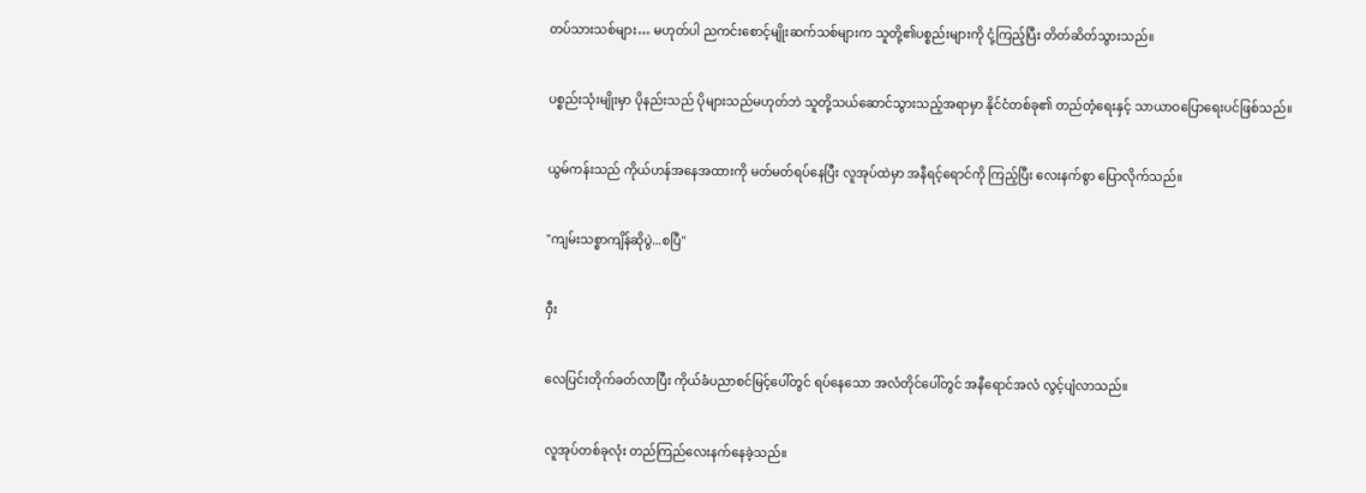တပ်သားသစ်များ… မဟုတ်ပါ ညကင်းစောင့်မျိုးဆက်သစ်များက သူတို့၏ပစ္စည်းများကို ငုံ့ကြည့်ပြီး တိတ်ဆိတ်သွားသည်။


ပစ္စည်းသုံးမျိုးမှာ ပိုနည်းသည် ပိုများသည်မဟုတ်ဘဲ သူတို့သယ်ဆောင်သွားသည့်အရာမှာ နိုင်ငံတစ်ခု၏ တည်တံ့ရေးနှင့် သာယာဝပြောရေးပင်ဖြစ်သည်။


ယွမ်ကန်းသည် ကိုယ်ဟန်အနေအထားကို မတ်မတ်ရပ်နေပြီး လူအုပ်ထဲမှာ အနီရင့်ရောင်ကို ကြည့်ပြီး လေးနက်စွာ ပြောလိုက်သည်။


"ကျမ်းသစ္စာကျိန်ဆိုပွဲ...စပြီ"


ဝှီး


လေပြင်းတိုက်ခတ်လာပြီး ကိုယ်ခံပညာစင်မြင့်ပေါ်တွင် ရပ်နေသော အလံတိုင်ပေါ်တွင် အနီရောင်အလံ လွင့်ပျံလာသည်။


လူအုပ်တစ်ခုလုံး ‌တည်ကြည်လေးနက်နေခဲ့သည်။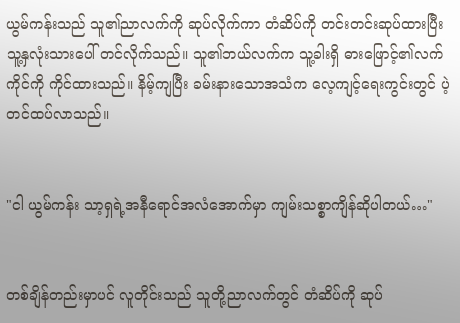ယွမ်ကန်းသည် သူ၏ညာလက်ကို ဆုပ်လိုက်ကာ တံဆိပ်ကို တင်းတင်းဆုပ်ထားပြီး သူ့နှလုံးသားပေါ် တင်လိုက်သည်။ သူ၏ဘယ်လက်က သူ့ခါးရှိ ဓားဖြောင့်၏လက်ကိုင်ကို ကိုင်ထားသည်။ နိမ့်ကျပြီး ခမ်းနားသောအသံက လေ့ကျင့်ရေးကွင်းတွင် ပဲ့တင်ထပ်လာသည်။


"ငါ ယွမ်ကန်း သာ့ရှရဲ့အနီရောင်အလံအောက်မှာ ကျမ်းသစ္စာကျိန်ဆိုပါတယ်…"


တစ်ချိန်တည်းမှာပင် လူတိုင်းသည် သူတို့ညာလက်တွင် တံဆိပ်ကို ဆုပ်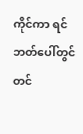ကိုင်ကာ ရင်ဘတ်ပေါ်တွင်တင်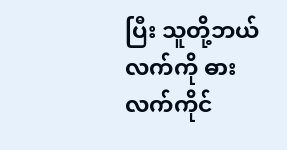ပြီး သူတို့ဘယ်လက်ကို ဓားလက်ကိုင်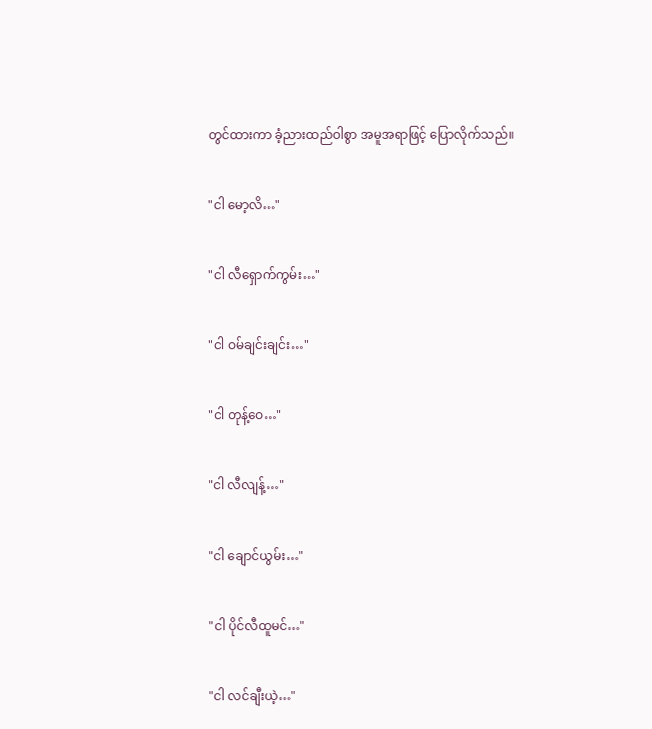တွင်ထားကာ ခံ့ညားထည်ဝါစွာ အမူအရာဖြင့် ပြောလိုက်သည်။


"ငါ မော့လိ…"


"ငါ လီရှောက်ကွမ်း…"


"ငါ ဝမ်ချင်းချင်း…"


"ငါ တုန့်ဝေ…"


"ငါ လီလျန့်…"


"ငါ ချောင်ယွမ်း…"


"ငါ ပိုင်လီထူမင်…"


"ငါ လင်ချီးယဲ့…"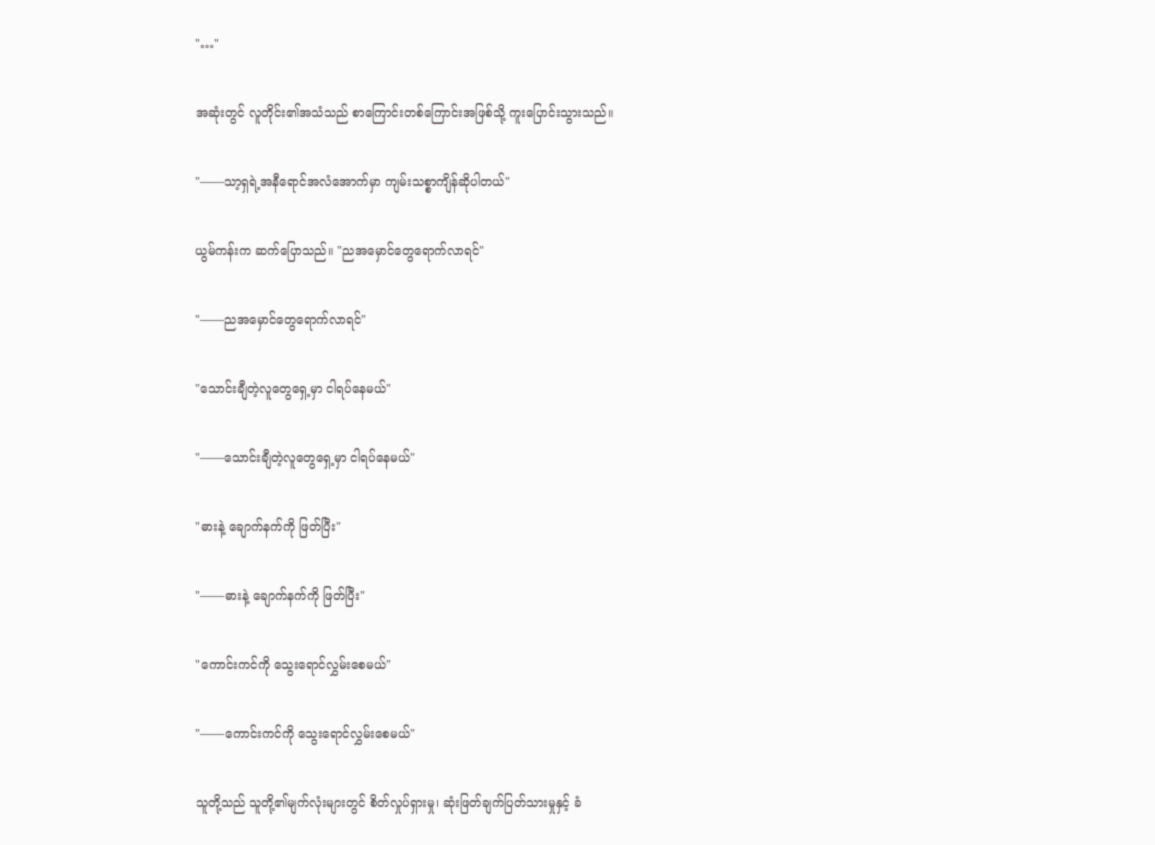"…"


အဆုံးတွင် လူတိုင်း၏အသံသည် စာကြောင်းတစ်ကြောင်းအဖြစ်သို့ ကူးပြောင်းသွားသည်။


"——သာ့ရှရဲ့အနီရောင်အလံအောက်မှာ ကျမ်းသစ္စာကျိန်ဆိုပါတယ်"


ယွမ်ကန်းက ဆက်ပြောသည်။ "ညအမှောင်တွေရောက်လာရင်"


"——ညအမှောင်တွေရောက်လာရင်"


"သောင်းချီတဲ့လူတွေရှေ့မှာ ငါရပ်နေမယ်"


"——သောင်းချီတဲ့လူတွေရှေ့မှာ ငါရပ်နေမယ်"


"ဓားနဲ့ ချောက်နက်ကို ဖြတ်ပြီး"


"——ဓားနဲ့ ချောက်နက်ကို ဖြတ်ပြီး"


"ကောင်းကင်ကို သွေးရောင်လွှမ်းစေမယ်"


"——ကောင်းကင်ကို သွေးရောင်လွှမ်းစေမယ်"


သူတို့သည် သူတို့၏မျက်လုံးများတွင် စိတ်လှုပ်ရှားမှု၊ ဆုံးဖြတ်ချက်ပြတ်သားမှုနှင့် ခံ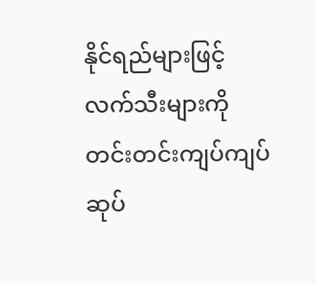နိုင်ရည်များဖြင့် လက်သီးများကို တင်းတင်းကျပ်ကျပ်ဆုပ်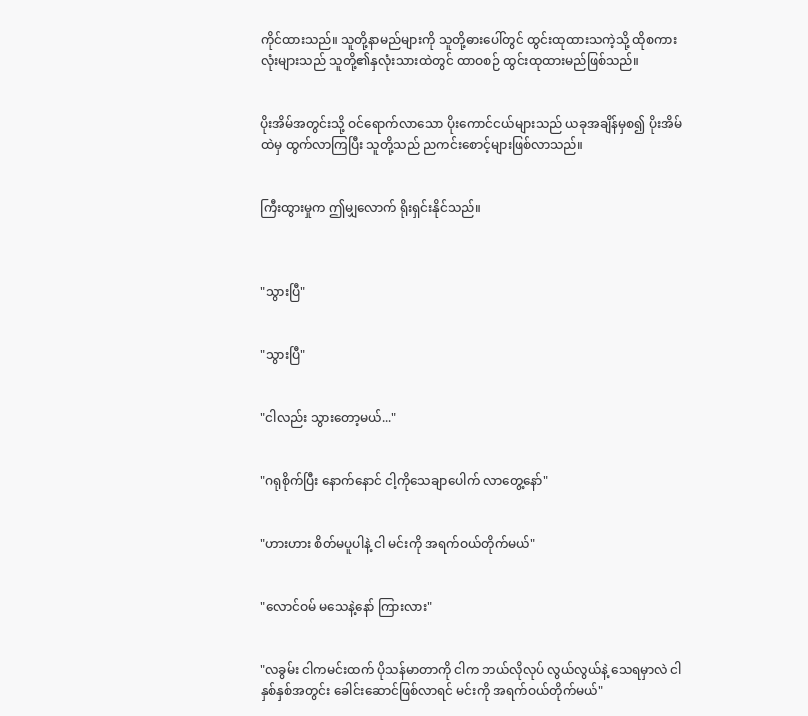ကိုင်ထားသည်။ သူတို့နာမည်များကို သူတို့ဓားပေါ်တွင် ထွင်းထုထားသကဲ့သို့ ထိုစကားလုံးများသည် သူတို့၏နှလုံးသားထဲတွင် ထာဝစဉ် ထွင်းထုထားမည်ဖြစ်သည်။


ပိုးအိမ်အတွင်းသို့ ဝင်ရောက်လာသော ပိုးကောင်ငယ်များသည် ယခုအချိန်မှစ၍ ပိုးအိမ်ထဲမှ ထွက်လာကြပြီး သူတို့သည် ညကင်းစောင့်များဖြစ်လာသည်။


ကြီးထွားမှုက ဤမျှလောက် ရိုးရှင်းနိုင်သည်။



"သွားပြီ"


"သွားပြီ"


"ငါလည်း သွားတော့မယ်..."


"ဂရုစိုက်ပြီး နောက်နောင် ငါ့ကိုသေချာပေါက် လာတွေ့နော်"


"ဟားဟား စိတ်မပူပါနဲ့ ငါ မင်းကို အရက်ဝယ်တိုက်မယ်"


"လောင်ဝမ် မသေနဲ့နော် ကြားလား"


"လခွမ်း ငါကမင်းထက် ပိုသန်မာတာကို ငါက ဘယ်လိုလုပ် လွယ်လွယ်နဲ့ သေရမှာလဲ ငါ နှစ်နှစ်အတွင်း ခေါင်းဆောင်ဖြစ်လာရင် မင်းကို အရက်ဝယ်တိုက်မယ်"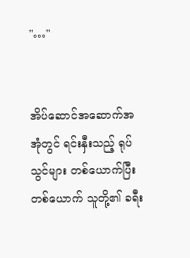"…"


အိပ်ဆောင်အဆောက်အအုံတွင် ရင်းနှီးသည့် ရုပ်သွင်များ တစ်ယောက်ပြီးတစ်ယောက် သူတို့၏ ခရီး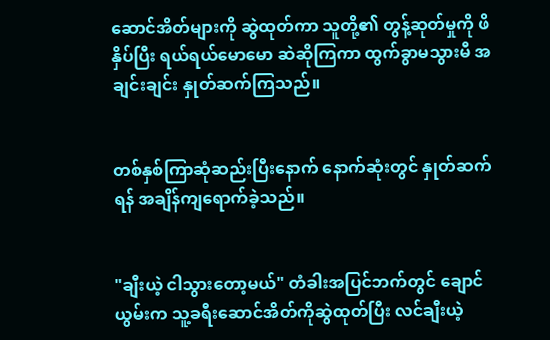ဆောင်အိတ်များကို ဆွဲထုတ်ကာ သူတို့၏ တွန့်ဆုတ်မှုကို ဖိနှိပ်ပြီး ရယ်ရယ်မောမော ဆဲဆိုကြကာ ထွက်ခွာမသွားမီ အချင်းချင်း နှုတ်ဆက်ကြသည်။


တစ်နှစ်ကြာဆုံဆည်းပြီးနောက် နောက်ဆုံးတွင် နှုတ်ဆက်ရန် အချိန်ကျရောက်ခဲ့သည်။


"ချီးယဲ့ ငါသွားတော့မယ်" တံခါးအပြင်ဘက်တွင် ချောင်ယွမ်းက သူ့ခရီးဆောင်အိတ်ကိုဆွဲထုတ်ပြီး လင်ချီးယဲ့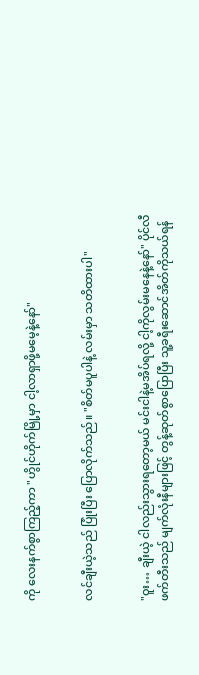ကို လေးနက်စွာကြည့်ကာ "ဟွိုင်ဟိုက်မြို့မှာ ငါ့လာရှာဖို့မမေ့နဲ့နော်"


လင်ချီးယဲ့သည် ပြုံးပြီး ပြောလိုက်သည်။ "စိတ်မပူပါနဲ့ လမ်းမှာ သတိထားပါ"


"ဝူး… ချီးယဲ့ ငါလည်းသွားရတော့မယ် မင်းငါနဲ့မအိပ်ရလို့ ငါ့ကိုလွမ်းမနေနဲ့နော်" ပိုင်လီဖက်တီးသည် မျက်လုံးနီများဖြင့် တွန့်ဆုတ်စွာပြောပြီး သူ့ခရီးဆောင်အိတ်ကိုသယ်ရန်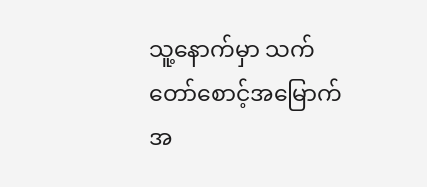သူ့နောက်မှာ သက်တော်စောင့်အမြောက်အ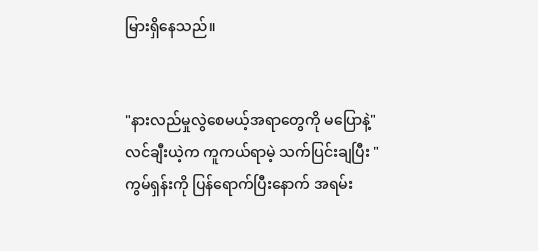မြားရှိနေသည်။


"နားလည်မှုလွဲစေမယ့်အရာတွေကို မပြောနဲ့" လင်ချီးယဲ့က ကူကယ်ရာမဲ့ သက်ပြင်းချပြီး "ကွမ်ရှန်းကို ပြန်ရောက်ပြီးနောက် အရမ်း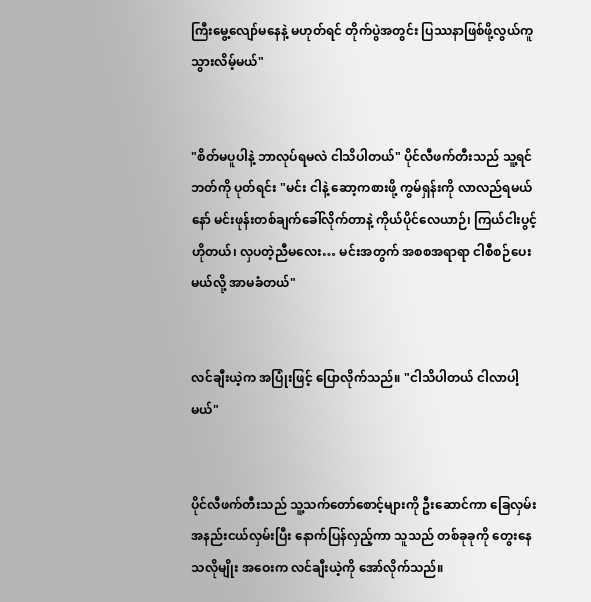ကြီးမွေ့လျော်မနေနဲ့ မဟုတ်ရင် တိုက်ပွဲအတွင်း ပြဿနာဖြစ်ဖို့လွယ်ကူသွားလိမ့်မယ်"


"စိတ်မပူပါနဲ့ ဘာလုပ်ရမလဲ ငါသိပါတယ်" ပိုင်လီဖက်တီးသည် သူ့ရင်ဘတ်ကို ပုတ်ရင်း "မင်း ငါနဲ့ ဆော့ကစားဖို့ ကွမ်ရှန်းကို လာလည်ရမယ်နော် မင်းဖုန်းတစ်ချက်ခေါ်လိုက်တာနဲ့ ကိုယ်ပိုင်လေယာဉ်၊ ကြယ်ငါးပွင့်ဟိုတယ်၊ လှပတဲ့ညီမလေး… မင်းအတွက် အစစအရာရာ ငါစီစဉ်ပေးမယ်လို့ အာမခံတယ်"


လင်ချီးယဲ့က အပြုံးဖြင့် ပြောလိုက်သည်။ "ငါသိပါတယ် ငါလာပါ့မယ်"


ပိုင်လီဖက်တီးသည် သူ့သက်တော်စောင့်များကို ဦးဆောင်ကာ ခြေလှမ်းအနည်းငယ်လှမ်းပြီး နောက်ပြန်လှည့်ကာ သူသည် တစ်ခုခုကို တွေးနေသလိုမျိုး အဝေးက လင်ချီးယဲ့ကို အော်လိုက်သည်။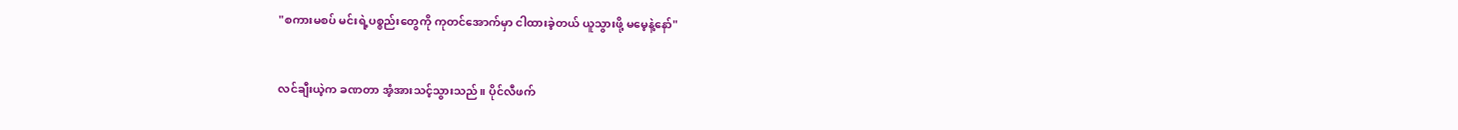"စကားမစပ် မင်းရဲ့ပစ္စည်းတွေကို ကုတင်အောက်မှာ ငါထားခဲ့တယ် ယူသွားဖို့ မမေ့နဲ့နော်"


လင်ချီးယဲ့က ခဏတာ အံ့အားသင့်သွားသည်။ ပိုင်လီဖက်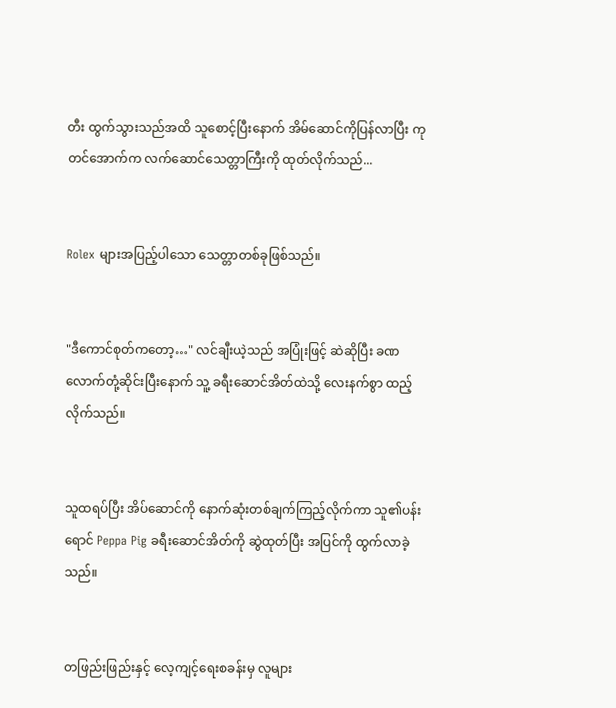တီး ထွက်သွားသည်အထိ သူစောင့်ပြီးနောက် အိမ်ဆောင်ကိုပြန်လာပြီး ကုတင်အောက်က လက်ဆောင်သေတ္တာကြီးကို ထုတ်လိုက်သည်...


Rolex များအပြည့်ပါသော သေတ္တာတစ်ခုဖြစ်သည်။


"ဒီကောင်စုတ်ကတော့…" လင်ချီးယဲ့သည် အပြုံးဖြင့် ဆဲဆိုပြီး ခဏလောက်တုံ့ဆိုင်းပြီးနောက် သူ့ ခရီးဆောင်အိတ်ထဲသို့ လေးနက်စွာ ထည့်လိုက်သည်။


သူထရပ်ပြီး အိပ်ဆောင်ကို နောက်ဆုံးတစ်ချက်ကြည့်လိုက်ကာ သူ၏ပန်းရောင် Peppa Pig ခရီးဆောင်အိတ်ကို ဆွဲထုတ်ပြီး အပြင်ကို ထွက်လာခဲ့သည်။


တဖြည်းဖြည်းနှင့် လေ့ကျင့်ရေးစခန်းမှ လူများ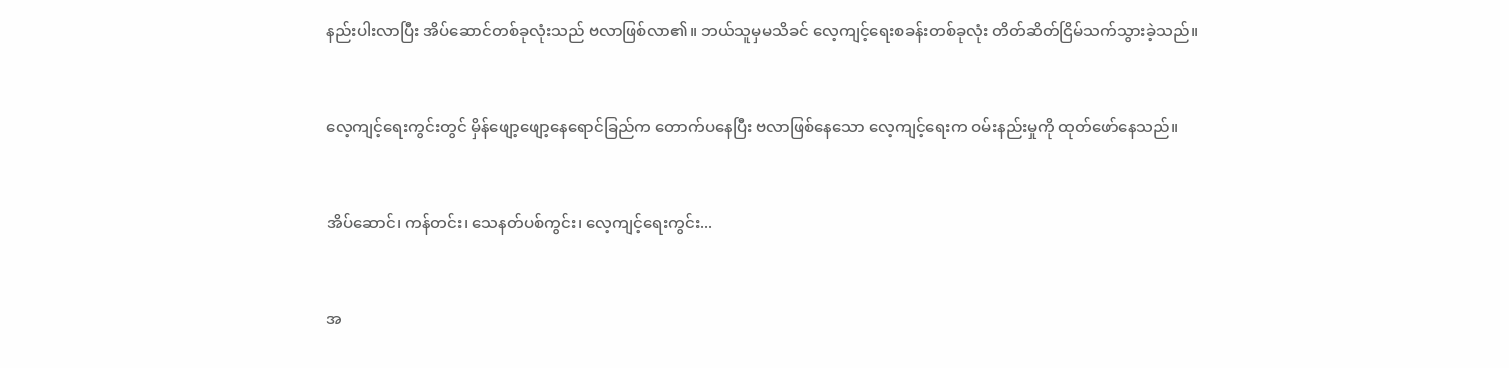နည်းပါးလာပြီး အိပ်ဆောင်တစ်ခုလုံးသည် ‌ဗလာဖြစ်လာ၏။ ဘယ်သူမှမသိခင် လေ့ကျင့်ရေးစခန်းတစ်ခုလုံး တိတ်ဆိတ်ငြိမ်သက်သွားခဲ့သည်။


လေ့ကျင့်ရေးကွင်းတွင် မှိန်ဖျော့ဖျော့နေရောင်ခြည်က တောက်ပနေပြီး ဗလာဖြစ်နေသော လေ့ကျင့်ရေးက ဝမ်းနည်းမှုကို ထုတ်ဖော်နေသည်။


အိပ်ဆောင်၊ ကန်တင်း၊ သေနတ်ပစ်ကွင်း၊ လေ့ကျင့်ရေးကွင်း...


အ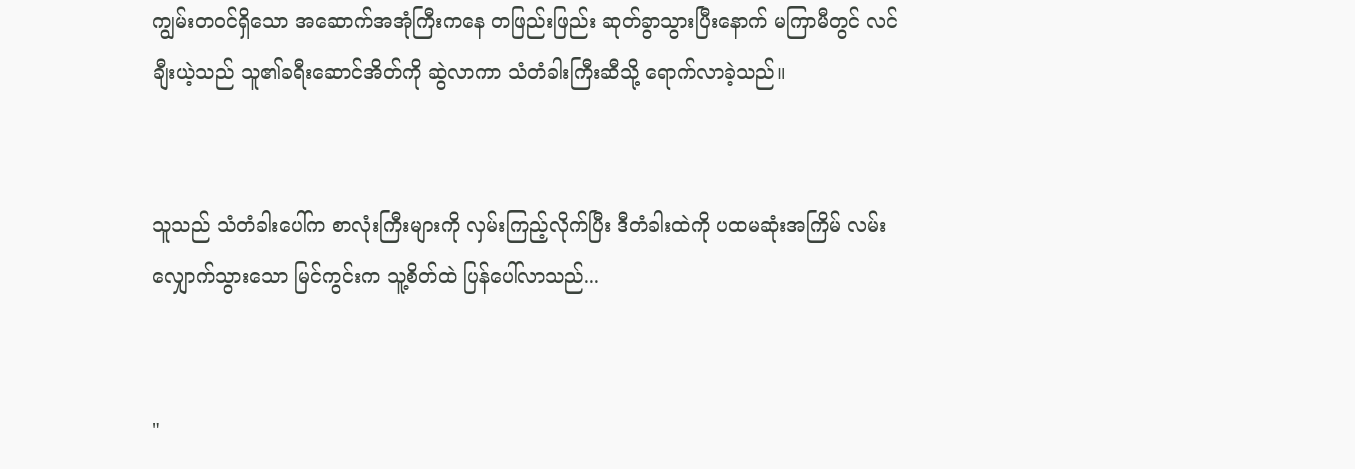ကျွမ်းတဝင်ရှိသော အဆောက်အအုံကြီးကနေ တဖြည်းဖြည်း ဆုတ်ခွာသွားပြီးနောက် မကြာမီတွင် လင်ချီးယဲ့သည် သူ၏ခရီးဆောင်အိတ်ကို ဆွဲလာကာ သံတံခါးကြီးဆီသို့ ရောက်လာခဲ့သည်။


သူသည် သံတံခါးပေါ်က စာလုံးကြီးများကို လှမ်းကြည့်လိုက်ပြီး ဒီတံခါးထဲကို ပထမဆုံးအကြိမ် လမ်းလျှောက်သွားသော မြင်ကွင်းက သူ့စိတ်ထဲ ပြန်ပေါ်လာသည်...


"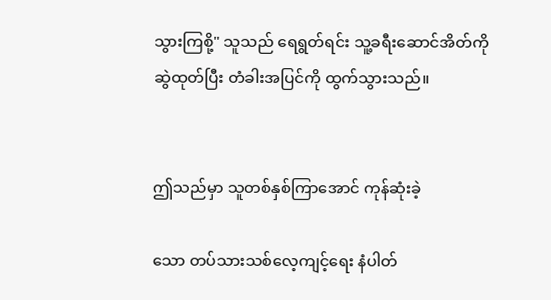သွားကြစို့" သူသည် ရေရွတ်ရင်း သူ့ခရီးဆောင်အိတ်ကို ဆွဲထုတ်ပြီး တံခါးအပြင်ကို ထွက်သွားသည်။


ဤသည်မှာ သူတစ်နှစ်ကြာအောင် ကုန်ဆုံးခဲ့

သော တပ်သားသစ်လေ့ကျင့်ရေး နံပါတ်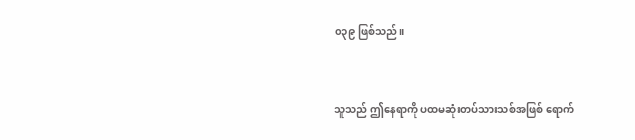၀၃၉ ဖြစ်သည်။


သူသည် ဤနေရာကို ပထမဆုံးတပ်သားသစ်အဖြစ် ရောက်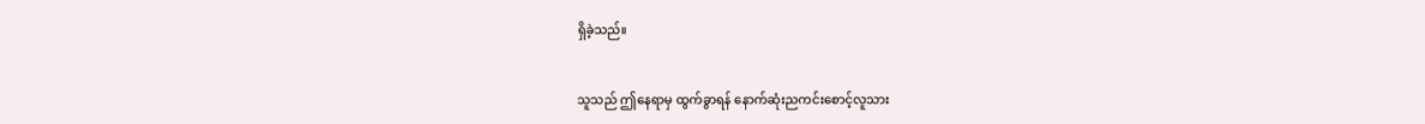ရှိခဲ့သည်။


သူသည် ဤနေရာမှ ထွက်ခွာရန် နောက်ဆုံးညကင်းစောင့်လူသား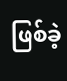ဖြစ်ခဲ့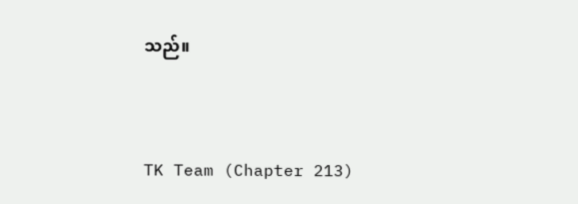သည်။


TK Team (Chapter 213)